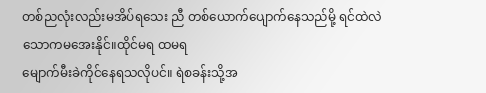တစ်ညလုံးလည်းမအိပ်ရသေး ညီ တစ်ယောက်ပျောက်နေသည်မို့ ရင်ထဲလဲသောကမအေးနိုင်။ထိုင်မရ ထမရ
မျောက်မီးခဲကိုင်နေရသလိုပင်။ ရဲစခန်းသို့အ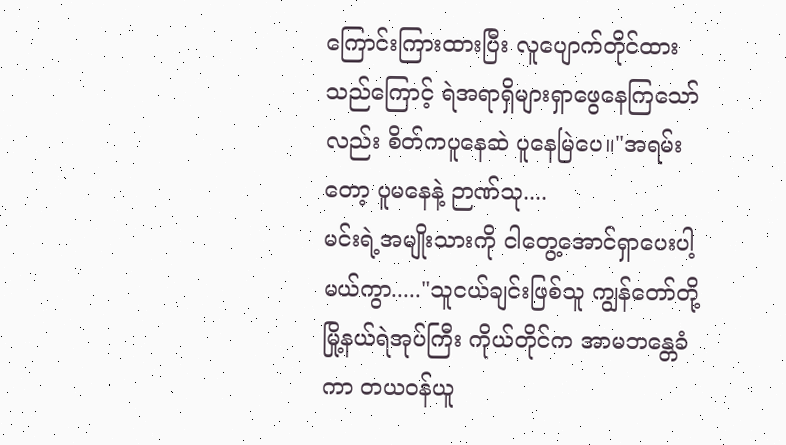ကြောင်းကြားထားပြီး လူပျောက်တိုင်ထားသည်ကြောင့် ရဲအရာရှိများရှာဖွေနေကြသော်လည်း စိတ်ကပူနေဆဲ ပူနေမြဲပေ။"အရမ်းတော့ ပူမနေနဲ့ ဉာဏ်သု....
မင်းရဲ့အမျိုးသားကို ငါတွေ့အောင်ရှာပေးပါ့မယ်ကွာ....."သူငယ်ချင်းဖြစ်သူ ကျွန်တော်တို့မြို့နယ်ရဲအုပ်ကြီး ကိုယ်တိုင်က အာမဘန္တေခံကာ တယဝန်ယူ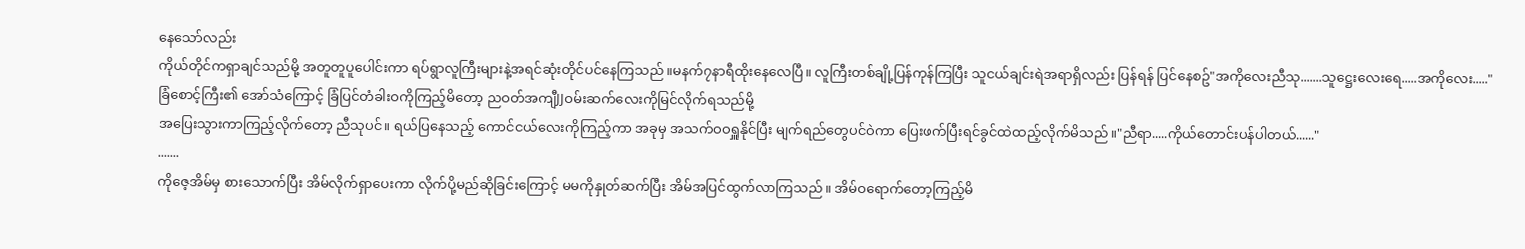နေသော်လည်း
ကိုယ်တိုင်ကရှာချင်သည်မို့ အတူတူပူပေါင်းကာ ရပ်ရွာလူကြီးများနဲ့အရင်ဆုံးတိုင်ပင်နေကြသည်။မနက်၇နာရီထိုးနေလေပြီ။ လူကြီးတစ်ချို့ပြန်ကုန်ကြပြီး သူငယ်ချင်းရဲအရာရှိလည်း ပြန်ရန် ပြင်နေစဥ်"အကိုလေးညီသု.......သူဋ္ဌေးလေးရေ.....အကိုလေး....."
ခြံစောင့်ကြီး၏ အော်သံကြောင့် ခြံပြင်တံခါးဝကိုကြည့်မိတော့ ညဝတ်အကျီJJဝမ်းဆက်လေးကိုမြင်လိုက်ရသည်မို့
အပြေးသွားကာကြည့်လိုက်တော့ ညီသုပင်။ ရယ်ပြနေသည့် ကောင်ငယ်လေးကိုကြည့်ကာ အခုမှ အသက်ဝဝရှူနိုင်ပြီး မျက်ရည်တွေပင်ဝဲကာ ပြေးဖက်ပြီးရင်ခွင်ထဲထည့်လိုက်မိသည်။"ညီရာ.....ကိုယ်တောင်းပန်ပါတယ်......"
.......
ကိုဇေ့အိမ်မှ စားသောက်ပြီး အိမ်လိုက်ရှာပေးကာ လိုက်ပို့မည်ဆိုခြင်းကြောင့် မမကိုနှုတ်ဆက်ပြီး အိမ်အပြင်ထွက်လာကြသည်။ အိမ်ဝရောက်တော့ကြည့်မိ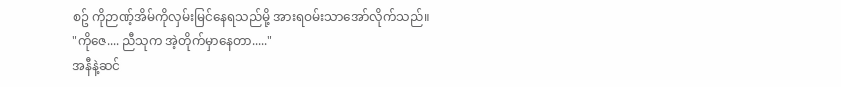စဥ် ကိုဉာဏ့်အိမ်ကိုလှမ်းမြင်နေရသည်မို့ အားရဝမ်းသာအော်လိုက်သည်။
"ကိုဇေ.... ညီသုက အဲ့တိုက်မှာနေတာ....."
အနီနဲ့ဆင်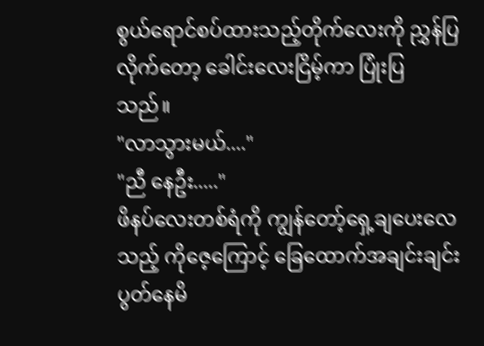စွယ်ရောင်စပ်ထားသည့်တိုက်လေးကို ညွှန်ပြလိုက်တော့ ခေါင်းလေးငြိမ့်ကာ ပြုံးပြသည်။
"လာသွားမယ်...."
"ညီ နေဦး....."
ဖိနပ်လေးတစ်ရံကို ကျွန်တော့်ရှေ့ချပေးလေသည့် ကိုဇေ့ကြောင့် ခြေထောက်အချင်းချင်းပွတ်နေမိ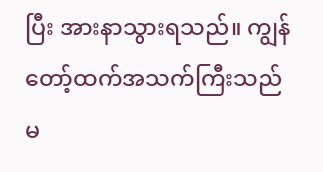ပြီး အားနာသွားရသည်။ ကျွန်တော့်ထက်အသက်ကြီးသည်မ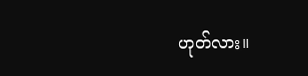ဟုတ်လား။